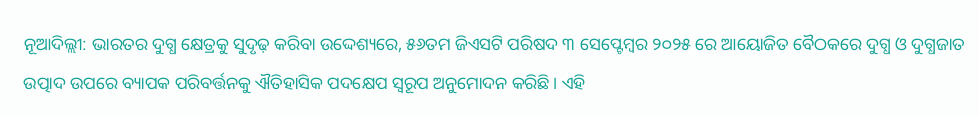ନୂଆଦିଲ୍ଲୀ: ଭାରତର ଦୁଗ୍ଧ କ୍ଷେତ୍ରକୁ ସୁଦୃଢ଼ କରିବା ଉଦ୍ଦେଶ୍ୟରେ, ୫୬ତମ ଜିଏସଟି ପରିଷଦ ୩ ସେପ୍ଟେମ୍ବର ୨୦୨୫ ରେ ଆୟୋଜିତ ବୈଠକରେ ଦୁଗ୍ଧ ଓ ଦୁଗ୍ଧଜାତ ଉତ୍ପାଦ ଉପରେ ବ୍ୟାପକ ପରିବର୍ତ୍ତନକୁ ଐତିହାସିକ ପଦକ୍ଷେପ ସ୍ୱରୂପ ଅନୁମୋଦନ କରିଛି। ଏହି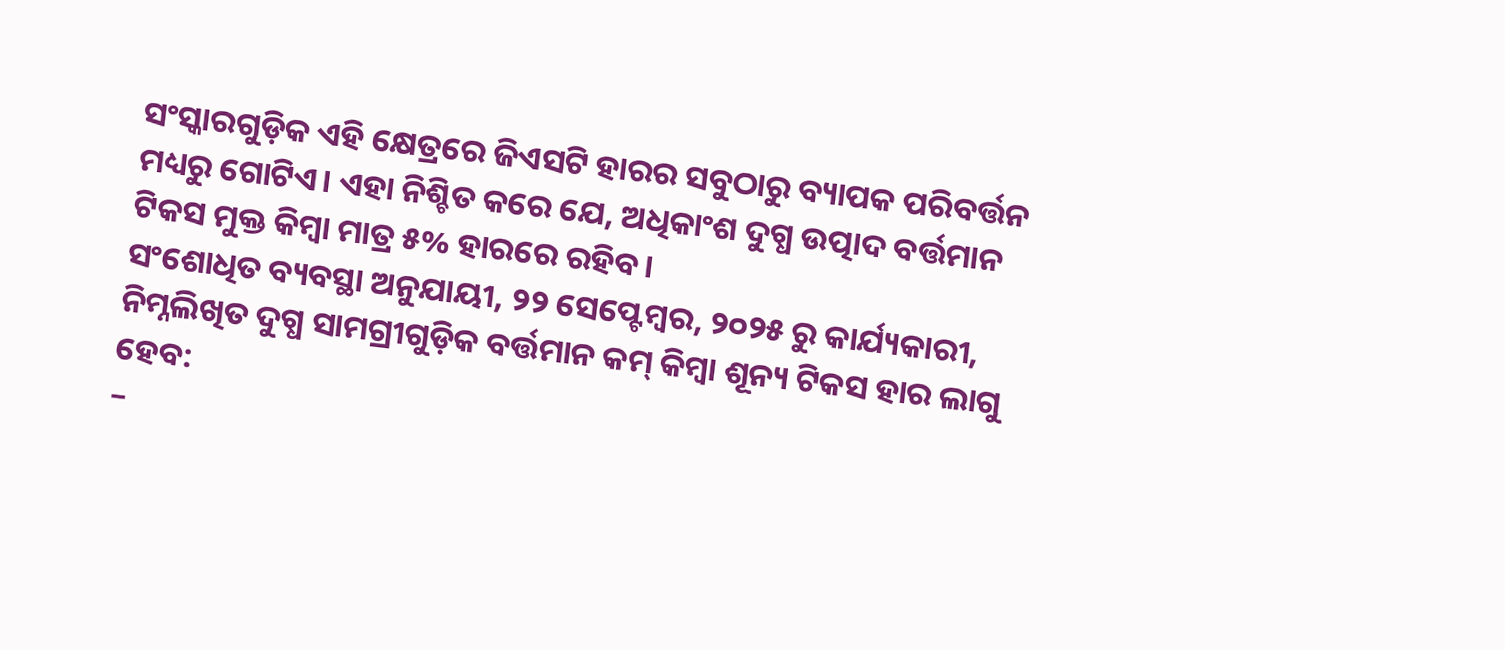ସଂସ୍କାରଗୁଡ଼ିକ ଏହି କ୍ଷେତ୍ରରେ ଜିଏସଟି ହାରର ସବୁଠାରୁ ବ୍ୟାପକ ପରିବର୍ତ୍ତନ ମଧ୍ୟରୁ ଗୋଟିଏ। ଏହା ନିଶ୍ଚିତ କରେ ଯେ, ଅଧିକାଂଶ ଦୁଗ୍ଧ ଉତ୍ପାଦ ବର୍ତ୍ତମାନ ଟିକସ ମୁକ୍ତ କିମ୍ବା ମାତ୍ର ୫% ହାରରେ ରହିବ।
ସଂଶୋଧିତ ବ୍ୟବସ୍ଥା ଅନୁଯାୟୀ, ୨୨ ସେପ୍ଟେମ୍ବର, ୨୦୨୫ ରୁ କାର୍ଯ୍ୟକାରୀ, ନିମ୍ନଲିଖିତ ଦୁଗ୍ଧ ସାମଗ୍ରୀଗୁଡ଼ିକ ବର୍ତ୍ତମାନ କମ୍ କିମ୍ବା ଶୂନ୍ୟ ଟିକସ ହାର ଲାଗୁ ହେବ:
–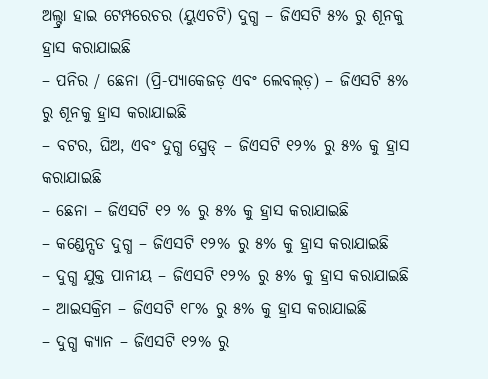ଅଲ୍ଟ୍ରା ହାଇ ଟେମ୍ପରେଚର (ୟୁଏଚଟି) ଦୁଗ୍ଧ – ଜିଏସଟି ୫% ରୁ ଶୂନକୁ ହ୍ରାସ କରାଯାଇଛି
– ପନିର / ଛେନା (ପ୍ରି-ପ୍ୟାକେଜଡ଼ ଏବଂ ଲେବଲ୍ଡ଼) – ଜିଏସଟି ୫% ରୁ ଶୂନକୁ ହ୍ରାସ କରାଯାଇଛି
– ବଟର, ଘିଅ, ଏବଂ ଦୁଗ୍ଧ ସ୍ପ୍ରେଡ୍ – ଜିଏସଟି ୧୨% ରୁ ୫% କୁ ହ୍ରାସ କରାଯାଇଛି
– ଛେନା – ଜିଏସଟି ୧୨ % ରୁ ୫% କୁ ହ୍ରାସ କରାଯାଇଛି
– କଣ୍ଡେନ୍ସଡ ଦୁଗ୍ଧ – ଜିଏସଟି ୧୨% ରୁ ୫% କୁ ହ୍ରାସ କରାଯାଇଛି
– ଦୁଗ୍ଧ ଯୁକ୍ତ ପାନୀୟ – ଜିଏସଟି ୧୨% ରୁ ୫% କୁ ହ୍ରାସ କରାଯାଇଛି
– ଆଇସକ୍ରିମ – ଜିଏସଟି ୧୮% ରୁ ୫% କୁ ହ୍ରାସ କରାଯାଇଛି
– ଦୁଗ୍ଧ କ୍ୟାନ – ଜିଏସଟି ୧୨% ରୁ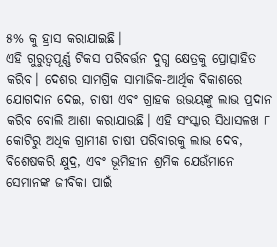୫% କୁ ହ୍ରାସ କରାଯାଇଛି।
ଏହି ଗୁରୁତ୍ୱପୂର୍ଣ୍ଣ ଟିକସ ପରିବର୍ତ୍ତନ ଦୁଗ୍ଧ କ୍ଷେତ୍ରକୁ ପ୍ରୋତ୍ସାହିତ କରିବ। ଦେଶର ସାମଗ୍ରିକ ସାମାଜିକ-ଆର୍ଥିକ ବିକାଶରେ ଯୋଗଦାନ ଦେଇ, ଚାଷୀ ଏବଂ ଗ୍ରାହକ ଉଭୟଙ୍କୁ ଲାଭ ପ୍ରଦାନ କରିବ ବୋଲି ଆଶା କରାଯାଉଛି। ଏହି ସଂସ୍କାର ସିଧାସଳଖ ୮ କୋଟିରୁ ଅଧିକ ଗ୍ରାମୀଣ ଚାଷୀ ପରିବାରକୁ ଲାଭ ଦେବ, ବିଶେଷକରି କ୍ଷୁଦ୍ର, ଏବଂ ଭୂମିହୀନ ଶ୍ରମିକ ଯେଉଁମାନେ ସେମାନଙ୍କ ଜୀବିକା ପାଇଁ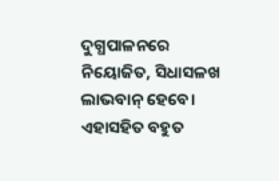ଦୁଗ୍ଧପାଳନରେ ନିୟୋଜିତ, ସିଧାସଳଖ ଲାଭବାନ୍ ହେବେ। ଏହାସହିତ ବହୁତ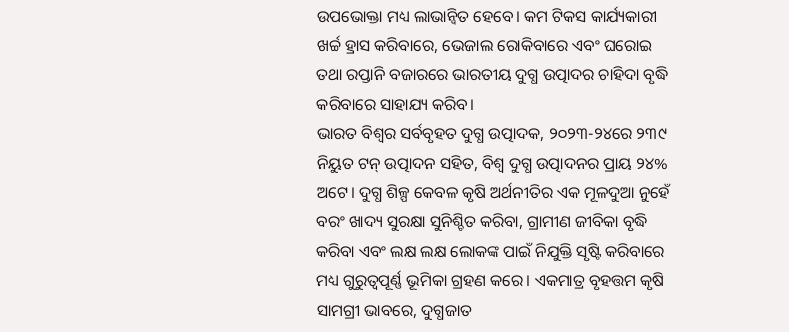ଉପଭୋକ୍ତା ମଧ୍ୟ ଲାଭାନ୍ବିତ ହେବେ। କମ ଟିକସ କାର୍ଯ୍ୟକାରୀ ଖର୍ଚ୍ଚ ହ୍ରାସ କରିବାରେ, ଭେଜାଲ ରୋକିବାରେ ଏବଂ ଘରୋଇ ତଥା ରପ୍ତାନି ବଜାରରେ ଭାରତୀୟ ଦୁଗ୍ଧ ଉତ୍ପାଦର ଚାହିଦା ବୃଦ୍ଧି କରିବାରେ ସାହାଯ୍ୟ କରିବ।
ଭାରତ ବିଶ୍ୱର ସର୍ବବୃହତ ଦୁଗ୍ଧ ଉତ୍ପାଦକ, ୨୦୨୩-୨୪ରେ ୨୩୯ ନିୟୁତ ଟନ୍ ଉତ୍ପାଦନ ସହିତ, ବିଶ୍ୱ ଦୁଗ୍ଧ ଉତ୍ପାଦନର ପ୍ରାୟ ୨୪% ଅଟେ। ଦୁଗ୍ଧ ଶିଳ୍ପ କେବଳ କୃଷି ଅର୍ଥନୀତିର ଏକ ମୂଳଦୁଆ ନୁହେଁ ବରଂ ଖାଦ୍ୟ ସୁରକ୍ଷା ସୁନିଶ୍ଚିତ କରିବା, ଗ୍ରାମୀଣ ଜୀବିକା ବୃଦ୍ଧି କରିବା ଏବଂ ଲକ୍ଷ ଲକ୍ଷ ଲୋକଙ୍କ ପାଇଁ ନିଯୁକ୍ତି ସୃଷ୍ଟି କରିବାରେ ମଧ୍ୟ ଗୁରୁତ୍ୱପୂର୍ଣ୍ଣ ଭୂମିକା ଗ୍ରହଣ କରେ। ଏକମାତ୍ର ବୃହତ୍ତମ କୃଷି ସାମଗ୍ରୀ ଭାବରେ, ଦୁଗ୍ଧଜାତ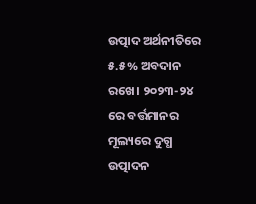ଉତ୍ପାଦ ଅର୍ଥନୀତିରେ ୫.୫% ଅବଦାନ ରଖେ। ୨୦୨୩-୨୪ ରେ ବର୍ତ୍ତମାନର ମୂଲ୍ୟରେ ଦୁଗ୍ଧ ଉତ୍ପାଦନ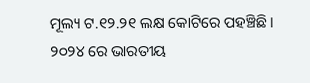ମୂଲ୍ୟ ଟ.୧୨.୨୧ ଲକ୍ଷ କୋଟିରେ ପହଞ୍ଚିଛି। ୨୦୨୪ ରେ ଭାରତୀୟ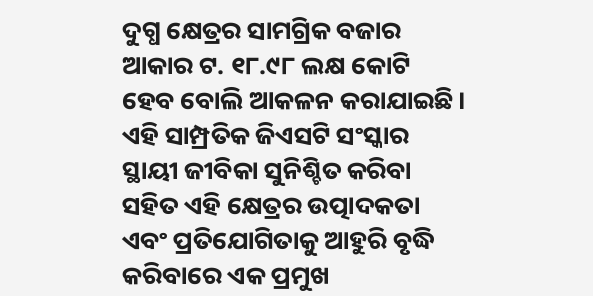ଦୁଗ୍ଧ କ୍ଷେତ୍ରର ସାମଗ୍ରିକ ବଜାର ଆକାର ଟ. ୧୮.୯୮ ଲକ୍ଷ କୋଟି ହେବ ବୋଲି ଆକଳନ କରାଯାଇଛି। ଏହି ସାମ୍ପ୍ରତିକ ଜିଏସଟି ସଂସ୍କାର ସ୍ଥାୟୀ ଜୀବିକା ସୁନିଶ୍ଚିତ କରିବା ସହିତ ଏହି କ୍ଷେତ୍ରର ଉତ୍ପାଦକତା ଏବଂ ପ୍ରତିଯୋଗିତାକୁ ଆହୁରି ବୃଦ୍ଧି କରିବାରେ ଏକ ପ୍ରମୁଖ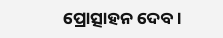ପ୍ରୋତ୍ସାହନ ଦେବ।